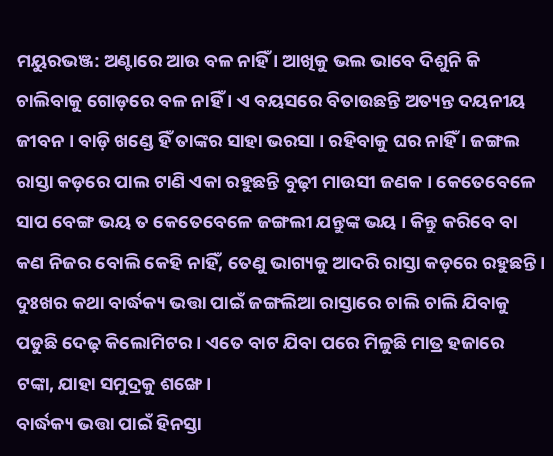ମୟୁରଭଞ୍ଜ: ଅଣ୍ଟାରେ ଆଉ ବଳ ନାହିଁ । ଆଖିକୁ ଭଲ ଭାବେ ଦିଶୁନି କି ଚାଲିବାକୁ ଗୋଡ଼ରେ ବଳ ନାହିଁ । ଏ ବୟସରେ ବିତାଉଛନ୍ତି ଅତ୍ୟନ୍ତ ଦୟନୀୟ ଜୀବନ । ବାଡ଼ି ଖଣ୍ଡେ ହିଁ ତାଙ୍କର ସାହା ଭରସା । ରହିବାକୁ ଘର ନାହିଁ । ଜଙ୍ଗଲ ରାସ୍ତା କଡ଼ରେ ପାଲ ଟାଣି ଏକା ରହୁଛନ୍ତି ବୁଢ଼ୀ ମାଉସୀ ଜଣକ । କେତେବେଳେ ସାପ ବେଙ୍ଗ ଭୟ ତ କେତେବେଳେ ଜଙ୍ଗଲୀ ଯନ୍ତୁଙ୍କ ଭୟ । କିନ୍ତୁ କରିବେ ବା କଣ ନିଜର ବୋଲି କେହି ନାହିଁ, ତେଣୁ ଭାଗ୍ୟକୁ ଆଦରି ରାସ୍ତା କଡ଼ରେ ରହୁଛନ୍ତି । ଦୁଃଖର କଥା ବାର୍ଦ୍ଧକ୍ୟ ଭତ୍ତା ପାଇଁ ଜଙ୍ଗଲିଆ ରାସ୍ତାରେ ଚାଲି ଚାଲି ଯିବାକୁ ପଡୁଛି ଦେଢ଼ କିଲୋମିଟର । ଏତେ ବାଟ ଯିବା ପରେ ମିଳୁଛି ମାତ୍ର ହଜାରେ ଟଙ୍କା, ଯାହା ସମୁଦ୍ରକୁ ଶଙ୍ଖେ ।
ବାର୍ଦ୍ଧକ୍ୟ ଭତ୍ତା ପାଇଁ ହିନସ୍ତା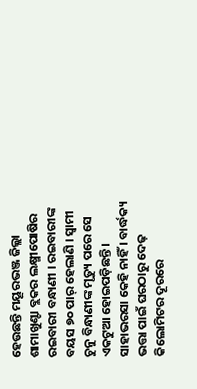ହେଉଛନ୍ତି ମୟୂରଭଞ୍ଜ ଜିଲ୍ଲା ଶାମାଖୁଣ୍ଟା ବ୍ଲକର ଲକ୍ଷ୍ମୀପୋଷିର ରଇବାରୀ ବନ୍ଧାଣୀ । ରଇବାରୀଙ୍କ ବୟସ ୭୦ ପାର୍ ହେଲାଣି । ସ୍ବାମୀ ଚୁନୁ ବିନ୍ଧାଣୀଙ୍କ ମୃତ୍ୟୁ ପରେ ସେ ଏକଟୁଆ ହୋଇପଡ଼ିଛନ୍ତି । ସାହାଭରସା କେହି ନାହିଁ । ବାର୍ଦ୍ଧକ୍ୟ ଭତ୍ତା ପାଇଁ ଘରଠାରୁ ଦେଢ଼ କିଲୋମିଟର ଦୂରରେ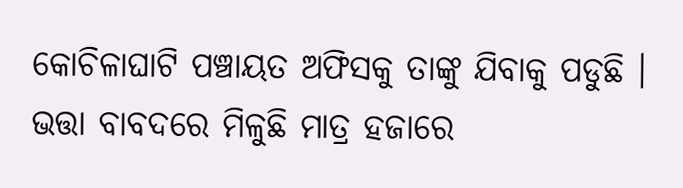କୋଚିଳାଘାଟି ପଞ୍ଚାୟତ ଅଫିସକୁ ତାଙ୍କୁ ଯିବାକୁ ପଡୁଛି । ଭତ୍ତା ବାବଦରେ ମିଳୁଛି ମାତ୍ର ହଜାରେ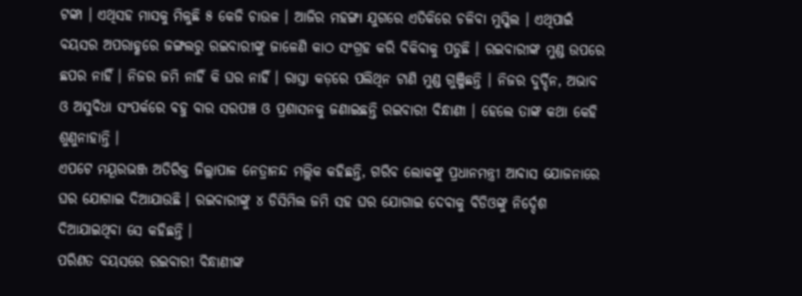ଟଙ୍କା । ଏଥିସହ ମାସକୁ ମିଳୁଛି ୫ କେଜି ଚାଉଳ । ଆଜିର ମହଙ୍ଗା ଯୁଗରେ ଏତିକିରେ ଚଳିବା ମୁସ୍କିଲ । ଏଥିପାଇଁ ବୟସର ଅପରାହ୍ଣରେ ଜଙ୍ଗଲରୁ ରଇବାରୀଙ୍କୁ ଜାଳେଣି କାଠ ସଂଗ୍ରହ କରି ବିକିବାକୁ ପଡୁଛି । ରଇବାରୀଙ୍କ ମୁଣ୍ଡ ଉପରେ ଛପର ନାହିଁ । ନିଜର ଜମି ନାହିଁ କି ଘର ନାହିଁ । ରାସ୍ତା କଡ଼ରେ ପଲିଥିନ ଟାଣି ମୁଣ୍ଡ ଗୁଞ୍ଜିଛନ୍ତି । ନିଜର ଦୁର୍ଦ୍ଦିନ, ଅଭାବ ଓ ଅସୁବିଧା ସଂପର୍କରେ ବହୁ ବାର ସରପଞ୍ଚ ଓ ପ୍ରଶାସନକୁ ଜଣାଇଛନ୍ତି ରଇବାରୀ ବିନ୍ଧାଣୀ । ହେଲେ ତାଙ୍କ କଥା କେହି ଶୁଣୁନାହାନ୍ତି ।
ଏପଟେ ମୟୂରଭଞ୍ଜ ଅତିରିକ୍ତ ଜିଲ୍ଲାପାଳ ନେତ୍ରାନନ୍ଦ ମଲ୍ଲିକ କହିଛନ୍ତି, ଗରିବ ଲୋକଙ୍କୁ ପ୍ରଧାନମନ୍ତ୍ରୀ ଆବାସ ଯୋଜନାରେ ଘର ଯୋଗାଇ ଦିଆଯାଉଛି । ରଇବାରୀଙ୍କୁ ୪ ଡିସିମିଲ ଜମି ସହ ଘର ଯୋଗାଇ ଦେବାକୁ ବିଡିଓଙ୍କୁ ନିର୍ଦ୍ଦେଶ ଦିଆଯାଇଥିବା ସେ କହିଛନ୍ତି ।
ପରିଣତ ବୟସରେ ରଇବାରୀ ବିନ୍ଧାଣୀଙ୍କ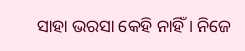ସାହା ଭରସା କେହି ନାହିଁ । ନିଜେ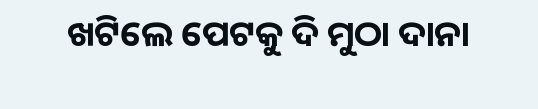ଖଟିଲେ ପେଟକୁ ଦି ମୁଠା ଦାନା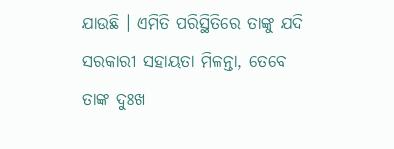ଯାଉଛି । ଏମିତି ପରିସ୍ଥିତିରେ ତାଙ୍କୁ ଯଦି ସରକାରୀ ସହାୟତା ମିଳନ୍ତା, ତେବେ ତାଙ୍କ ଦୁଃଖ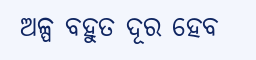ଅଳ୍ପ ବହୁତ ଦୂର ହେବ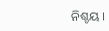ନିଶ୍ଚୟ ।